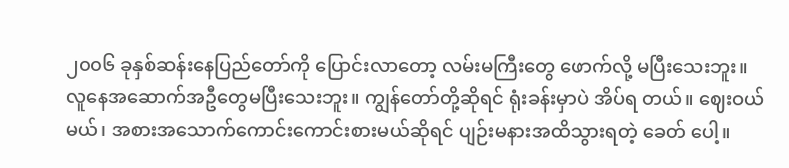၂၀၀၆ ခုနှစ်ဆန်းနေပြည်တော်ကို ပြောင်းလာတော့ လမ်းမကြီးတွေ ဖောက်လို့ မပြီးသေးဘူး။ လူနေအဆောက်အဦတွေမပြီးသေးဘူး။ ကျွန်တော်တို့ဆိုရင် ရုံးခန်းမှာပဲ အိပ်ရ တယ်။ ဈေးဝယ် မယ်၊ အစားအသောက်ကောင်းကောင်းစားမယ်ဆိုရင် ပျဉ်းမနားအထိသွားရတဲ့ ခေတ် ပေါ့။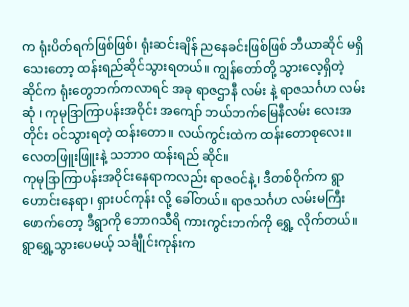က ရုံးပိတ်ရက်ဖြစ်ဖြစ်၊ ရုံးဆင်းချိန် ညနေခင်းဖြစ်ဖြစ် ဘီယာဆိုင် မရှိသေးတော့ ထန်းရည်ဆိုင်သွားရတယ်။ ကျွန်တော်တို့ သွားလေ့ရှိတဲ့ ဆိုင်က ရုံးတွေဘက်ကလာရင် အခု ရာဇဌာနီ လမ်း နဲ့ ရာဇသင်္ဂဟ လမ်းဆုံ ၊ ကုမုဒြာကြာပန်းအဝိုင်း အကျော် ဘယ်ဘက်မြေနီလမ်း လေးအတိုင်း ဝင်သွားရတဲ့ ထန်းတော။ လယ်ကွင်းထဲက ထန်းတောစုလေး။ လေတဖြူးဖြူးနဲ့ သဘာ၀ ထန်းရည် ဆိုင်။
ကုမုဒြာကြာပန်းအဝိုင်းနေရာကလည်း ရာဇဝင်နဲ့၊ ဒီတစ်ဝိုက်က ရွာဟောင်းနေရာ၊ ရှားပင်ကုန်း လို့ ခေါ်တယ်။ ရာဇသင်္ဂဟ လမ်းမကြီးဖောက်တော့ ဒီရွာကို ဘောဂသီရိ ကားကွင်းဘက်ကို ရွှေ့ လိုက်တယ်။ ရွာရွှေ့သွားပေမယ့် သင်္ချီုင်းကုန်းက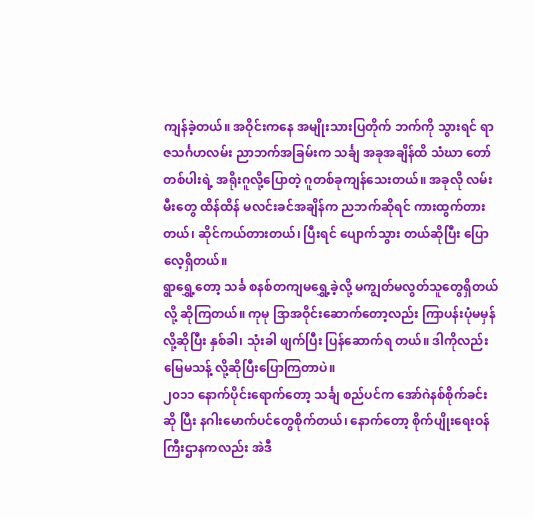ကျန်ခဲ့တယ်။ အဝိုင်းကနေ အမျိုးသားပြတိုက် ဘက်ကို သွားရင် ရာဇသင်္ဂဟလမ်း ညာဘက်အခြမ်းက သင်္ချ အခုအချိန်ထိ သံဃာ တော်တစ်ပါးရဲ့ အရိုးဂူလို့ပြောတဲ့ ဂူတစ်ခုကျန်သေးတယ်။ အခုလို လမ်းမီးတွေ ထိန်ထိန် မလင်းခင်အချိန်က ညဘက်ဆိုရင် ကားထွက်တားတယ်၊ ဆိုင်ကယ်တားတယ်၊ ပြီးရင် ပျောက်သွား တယ်ဆိုပြီး ပြောလေ့ရှိတယ်။
ရွာရွှေ့တော့ သင်္ခ စနစ်တကျမရွှေ့ခဲ့လို့ မကျွတ်မလွတ်သူတွေရှိတယ်လို့ ဆိုကြတယ်။ ကုမု ဒြာအဝိုင်းဆောက်တော့လည်း ကြာပန်းပုံမမှန်လို့ဆိုပြီး နှစ်ခါ၊ သုံးခါ ဖျက်ပြီး ပြန်ဆောက်ရ တယ်။ ဒါကိုလည်း မြေမသန့် လို့ဆိုပြီးပြောကြတာပဲ။
၂၀၁၁ နောက်ပိုင်းရောက်တော့ သင်္ချ စည်ပင်က အော်ဂဲနစ်စိုက်ခင်းဆို ပြီး နဂါးမောက်ပင်တွေစိုက်တယ်၊ နောက်တော့ စိုက်ပျိုးရေးဝန်ကြီးဌာနကလည်း အဲဒီ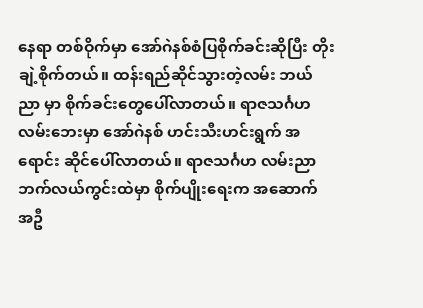နေရာ တစ်ဝိုက်မှာ အော်ဂဲနစ်စံပြစိုက်ခင်းဆိုပြီး တိုးချဲ့စိုက်တယ်။ ထန်းရည်ဆိုင်သွားတဲ့လမ်း ဘယ်ညာ မှာ စိုက်ခင်းတွေပေါ်လာတယ်။ ရာဇသင်္ဂဟလမ်းဘေးမှာ အော်ဂဲနစ် ဟင်းသီးဟင်းရွက် အရောင်း ဆိုင်ပေါ်လာတယ်။ ရာဇသင်္ဂဟ လမ်းညာဘက်လယ်ကွင်းထဲမှာ စိုက်ပျိုးရေးက အဆောက် အဦ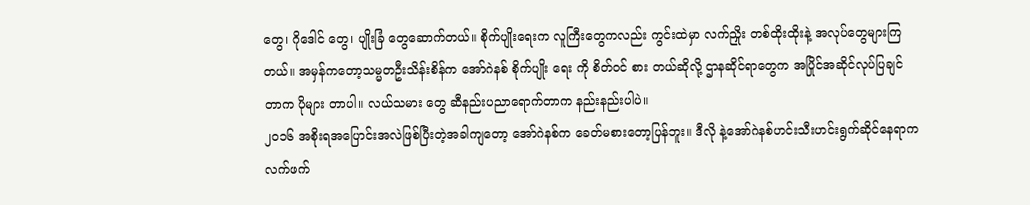တွေ၊ ဂိုဒေါင် တွေ၊ ပျိုးခြံ တွေဆောက်တယ်။ စိုက်ပျိုးရေးက လူကြီးတွေကလည်း ကွင်းထဲမှာ လက်ညှိုး တစ်ထိုးထိုးနဲ့ အလုပ်တွေများကြတယ်။ အမှန်ကတော့သမ္မတဦးသိန်းစိန်က အော်ဂဲနစ် စိုက်ပျိုး ရေး ကို စိတ်ဝင် စား တယ်ဆိုလို့ ဌာနဆိုင်ရာတွေက အပြိုင်အဆိုင်လုပ်ပြချင်တာက ပိုများ တာပါ။ လယ်သမား တွေ ဆီနည်းပညာရောက်တာက နည်းနည်းပါပဲ။
၂၀၁၆ အစိုးရအပြောင်းအလဲဖြစ်ပြီးတဲ့အခါကျတော့ အော်ဂဲနစ်က ခေတ်မစားတော့ပြန်ဘူး။ ဒီလို နဲ့အော်ဂဲနစ်ဟင်းသီးဟင်းရွက်ဆိုင်နေရာကလက်ဖက်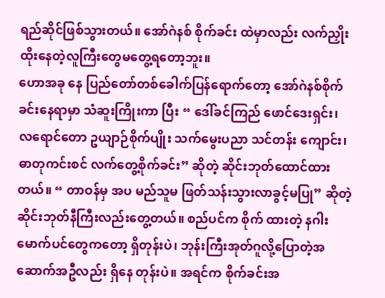ရည်ဆိုင်ဖြစ်သွားတယ်။ အော်ဂဲနစ် စိုက်ခင်း ထဲမှာလည်း လက်ညှိုးထိုးနေတဲ့လူကြီးတွေမတွေ့ရတော့ဘူး။
ဟောအခု နေ ပြည်တော်တစ်ခေါက်ပြန်ရောက်တော့ အော်ဂဲနစ်စိုက်ခင်းနေရာမှာ သံဆူးကြိုးကာ ပြီး “ ဒေါ်ခင်ကြည် ဖောင်ဒေးရှင်း၊ လရောင်တော ဥယျာဉ်စိုက်ပျိုး သက်မွေးပညာ သင်တန်း ကျောင်း၊ ဓာတုကင်းစင် လက်တွေ့စိုက်ခင်း” ဆိုတဲ့ ဆိုင်းဘုတ်ထောင်ထားတယ်။ “ တာဝန်မှ အပ မည်သူမ ဖြတ်သန်းသွားလာခွင့်မပြု” ဆိုတဲ့ ဆိုင်းဘုတ်နီကြီးလည်းတွေ့တယ်။ စည်ပင်က စိုက် ထားတဲ့ နဂါးမောက်ပင်တွေကတော့ ရှိတုန်းပဲ၊ ဘုန်းကြီးအုတ်ဂူလို့ပြောတဲ့အဆောက်အဦလည်း ရှိနေ တုန်းပဲ။ အရင်က စိုက်ခင်းအ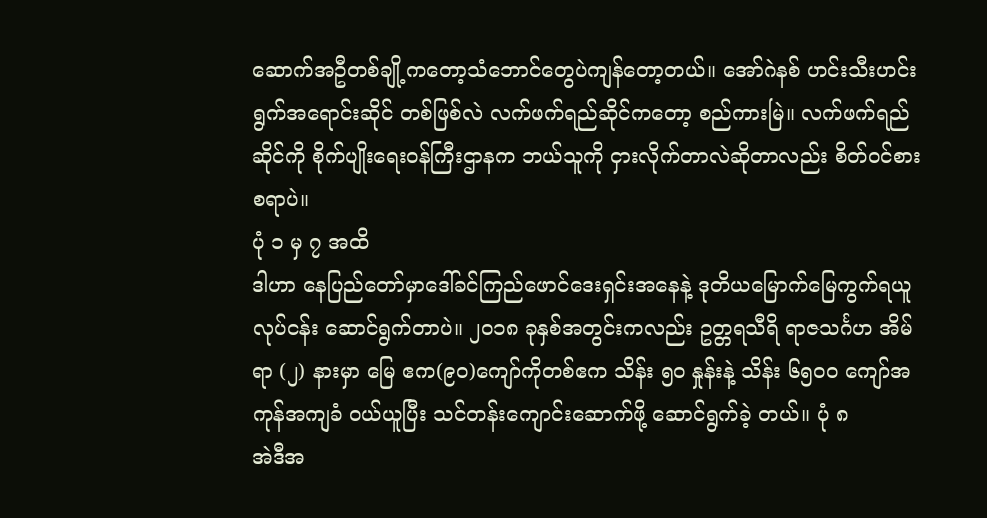ဆောက်အဦတစ်ချို့ကတော့သံဘောင်တွေပဲကျန်တော့တယ်။ အော်ဂဲနစ် ဟင်းသီးဟင်းရွက်အရောင်းဆိုင် တစ်ဖြစ်လဲ လက်ဖက်ရည်ဆိုင်ကတော့ စည်ကားမြဲ။ လက်ဖက်ရည်ဆိုင်ကို စိုက်ပျိုးရေးဝန်ကြီးဌာနက ဘယ်သူကို ငှားလိုက်တာလဲဆိုတာလည်း စိတ်ဝင်စားစရာပဲ။
ပုံ ၁ မှ ၇ အထိ
ဒါဟာ နေပြည်တော်မှာဒေါ်ခင်ကြည်ဖောင်ဒေးရှင်းအနေနဲ့ ဒုတိယမြောက်မြေကွက်ရယူလုပ်ငန်း ဆောင်ရွက်တာပဲ။ ၂၀၁၈ ခုနှစ်အတွင်းကလည်း ဥတ္တရသီရိ ရာဇသင်္ဂဟ အိမ်ရာ (၂) နားမှာ မြေ ဧက(၉၀)ကျော်ကိုတစ်ဧက သိန်း ၅၀ နှုန်းနဲ့ သိန်း ၆၅၀၀ ကျော်အကုန်အကျခံ ဝယ်ယူပြီး သင်တန်းကျောင်းဆောက်ဖို့ ဆောင်ရွက်ခဲ့ တယ်။ ပုံ ၈
အဲဒီအ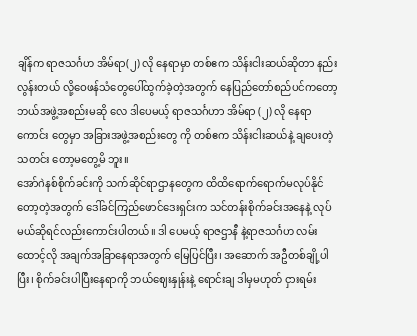ချိန်က ရာဇသင်္ဂဟ အိမ်ရာ(၂) လို နေရာမှာ တစ်ဧက သိန်းငါးဆယ်ဆိုတာ နည်းလွန်းတယ် လို့ဝေဖန်သံတွေပေါ်ထွက်ခဲ့တဲ့အတွက် နေပြည်တော်စည်ပင်ကတော့ ဘယ်အဖွဲ့အစည်းမဆို လေ ဒါပေမယ့် ရာဇသင်္ဂဟာ အိမ်ရာ (၂) လို နေရာကောင်း တွေမှာ အခြားအဖွဲ့အစည်းတွေ ကို တစ်ဧက သိန်းငါးဆယ်နဲ့ ချပေးတဲ့သတင်း တော့မတွေ့မိ ဘူး။
အော်ဂဲနစ်စိုက်ခင်းကို သက်ဆိုင်ရာဌာနတွေက ထိထိရောက်ရောက်မလုပ်နိုင်တော့တဲ့အတွက် ဒေါ်ခင်ကြည်ဖောင်ဒေးရှင်းက သင်တန်းစိုက်ခင်းအနေနဲ့ လုပ်မယ်ဆိုရင်လည်းကောင်းပါတယ်။ ဒါ ပေမယ့် ရာဇဌာနီ နဲ့ရာဇသင်္ဂဟ လမ်းထောင့်လို အချက်အခြာနေရာအတွက် မြေပြင်ပြီး၊ အဆောက် အဦတစ်ချို့ပါပြီး၊ စိုက်ခင်းပါပြီးနေရာကို ဘယ်ဈေးနှုန်းနဲ့ ရောင်းချ ဒါမှမဟုတ် ငှားရမ်း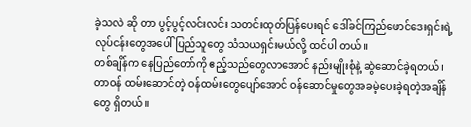ခဲ့သလဲ ဆို တာ ပွင့်ပွင့်လင်းလင်း သတင်းထုတ်ပြန်ပေးရင် ဒေါ်ခင်ကြည်ဖောင်ဒေးရှင်းရဲ့ လုပ်ငန်းတွေအပေါ် ပြည်သူတွေ သံသယရှင်းမယ်လို့ ထင်ပါ တယ်။
တစ်ချိန်က နေပြည်တော်ကို ဧည့်သည်တွေလာအောင် နည်းမျိုးစုံနဲ့ ဆွဲဆောင်ခဲ့ရတယ်၊ တာဝန် ထမ်းဆောင်တဲ့ ဝန်ထမ်းတွေပျော်အောင် ဝန်ဆောင်မှုတွေအခမဲ့ပေးခဲ့ရတဲ့အချိန်တွေ ရှိတယ်။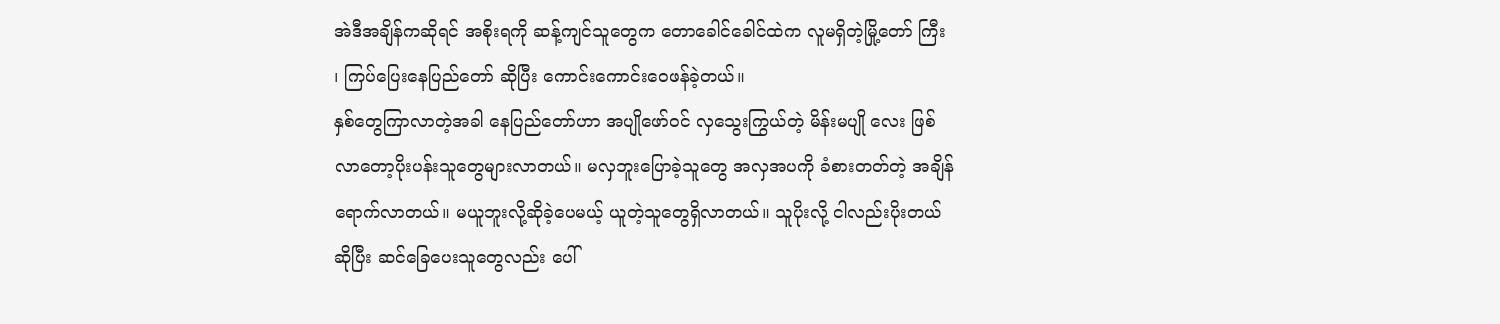အဲဒီအချိန်ကဆိုရင် အစိုးရကို ဆန့်ကျင်သူတွေက တောခေါင်ခေါင်ထဲက လူမရှိတဲ့မြို့တော် ကြီး ၊ ကြပ်ပြေးနေပြည်တော် ဆိုပြီး ကောင်းကောင်းဝေဖန်ခဲ့တယ်။
နှစ်တွေကြာလာတဲ့အခါ နေပြည်တော်ဟာ အပျိုဖော်ဝင် လှသွေးကြွယ်တဲ့ မိန်းမပျို လေး ဖြစ် လာတော့ပိုးပန်းသူတွေများလာတယ်။ မလှဘူးပြောခဲ့သူတွေ အလှအပကို ခံစားတတ်တဲ့ အချိန် ရောက်လာတယ်။ မယူဘူးလို့ဆိုခဲ့ပေမယ့် ယူတဲ့သူတွေရှိလာတယ်။ သူပိုးလို့ ငါလည်းပိုးတယ် ဆိုပြီး ဆင်ခြေပေးသူတွေလည်း ပေါ်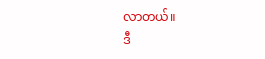လာတယ်။
ဒီ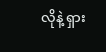လိုနဲ့ ရှား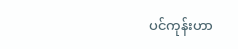ပင်ကုန်းဟာ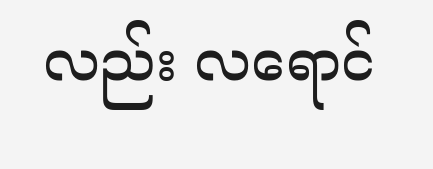လည်း လရောင်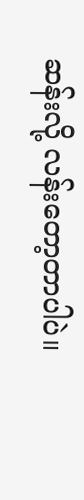ဆန်းလို့ လန်းတော့တာပါပဲ။